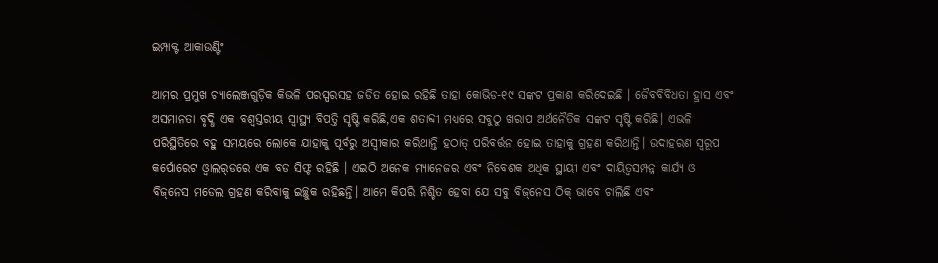ଇମ୍ପାକ୍ଟ ଆକାଉଣ୍ଟିଂ

ଆମର ପ୍ରମୁଖ ଚ୍ୟାଲେଞ୍ଜଗୁଡ଼ିକ କିଭଳି ପରସ୍ପରସହ ଜଡିତ ହୋଇ ରହିଛି ତାହା କୋଭିଡ-୧୯ ସଙ୍କଟ ପ୍ରକାଶ କରିଦେଇଛି । ଜୈବବିବିଧତା ହ୍ରାସ ଏବଂ ଅସମାନତା ବୃଦ୍ଧି ଏକ ବଶ୍ୱସ୍ତରୀୟ ସ୍ବାସ୍ଥ୍ୟ ବିପତ୍ତି ସୃଷ୍ଟି କରିଛି,ଏକ ଶତାବ୍ଦୀ ମଧ୍ୟରେ ସବୁଠୁ ଖରାପ ଅର୍ଥନୈତିକ ସଙ୍କଟ ସୃଷ୍ଟି କରିଛି। ଏଭଳି ପରିସ୍ଥିତିରେ ବହୁ ସମୟରେ ଲୋକେ ଯାହାକୁ ପୂର୍ବରୁ ଅସ୍ବୀକାର କରିଥାନ୍ତି ହଠାତ୍‌ ପରିବର୍ତ୍ତନ ହୋଇ ତାହାକୁ ଗ୍ରହଣ କରିଥାନ୍ତି। ଉଦାହରଣ ସ୍ବରୂପ କର୍ପୋରେଟ ଓ୍ବାଲର୍‌ଡରେ ଏକ ବଡ ସିଫ୍ଟ ରହିଛି । ଏଇଠି ଅନେକ ମ୍ୟାନେଜର ଏବଂ ନିବେଶକ ଅଧିକ ସ୍ଥାୟୀ ଏବଂ ଦାୟିତ୍ୱସମ୍ପନ୍ନ କାର୍ଯ୍ୟ ଓ ବିଜ୍‌ନେସ ମଡେଲ ଗ୍ରହଣ କରିବାକୁ ଇଚ୍ଛୁକ ରହିଛନ୍ତି। ଆମେ କିପରି ନିଶ୍ଚିତ ହେବା ଯେ ସବୁ ବିଜ୍‌ନେସ ଠିକ୍‌ ଭାବେ ଚାଲିଛି ଏବଂ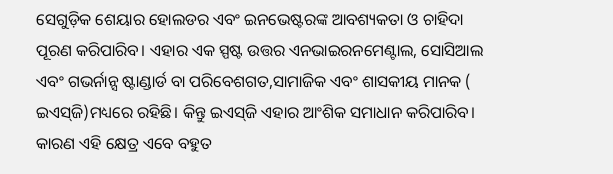ସେଗୁଡ଼ିକ ଶେୟାର ହୋଲଡର ଏବଂ ଇନଭେଷ୍ଟରଙ୍କ ଆବଶ୍ୟକତା ଓ ଚାହିଦା ପୂରଣ କରିପାରିବ। ଏହାର ଏକ ସ୍ପଷ୍ଟ ଉତ୍ତର ଏନଭାଇରନମେଣ୍ଟାଲ, ସୋସିଆଲ ଏବଂ ଗଭର୍ନାନ୍ସ ଷ୍ଟାଣ୍ଡାର୍ଡ ବା ପରିବେଶଗତ,ସାମାଜିକ ଏବଂ ଶାସକୀୟ ମାନକ ( ଇଏସ୍‌ଜି)ମଧ୍ୟରେ ରହିଛି। କିନ୍ତୁ ଇଏସ୍‌ଜି ଏହାର ଆଂଶିକ ସମାଧାନ କରିପାରିବ। କାରଣ ଏହି କ୍ଷେତ୍ର ଏବେ ବହୁତ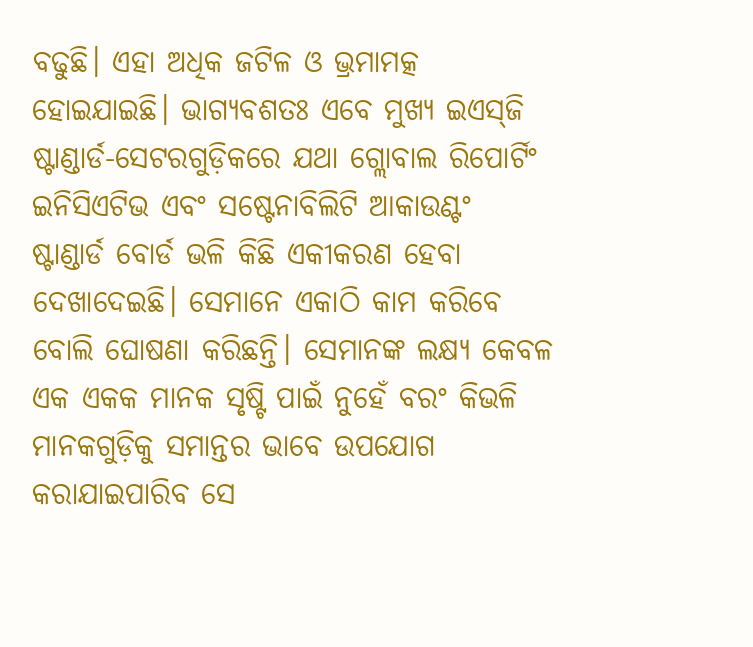ବଢୁଛି। ଏହା ଅଧିକ ଜଟିଳ ଓ ଭ୍ରମାମତ୍କ ହୋଇଯାଇଛି। ଭାଗ୍ୟବଶତଃ ଏବେ ମୁଖ୍ୟ ଇଏସ୍‌ଜି ଷ୍ଟାଣ୍ଡାର୍ଡ-ସେଟରଗୁଡ଼ିକରେ ଯଥା ଗ୍ଲୋବାଲ ରିପୋର୍ଟିଂ ଇନିସିଏଟିଭ ଏବଂ ସଷ୍ଟେନାବିଲିଟି ଆକାଉଣ୍ଟଂ ଷ୍ଟାଣ୍ଡାର୍ଡ ବୋର୍ଡ ଭଳି କିଛି ଏକୀକରଣ ହେବା ଦେଖାଦେଇଛି। ସେମାନେ ଏକାଠି କାମ କରିବେ ବୋଲି ଘୋଷଣା କରିଛନ୍ତି। ସେମାନଙ୍କ ଲକ୍ଷ୍ୟ କେବଳ ଏକ ଏକକ ମାନକ ସୃଷ୍ଟି ପାଇଁ ନୁହେଁ ବରଂ କିଭଳି ମାନକଗୁଡ଼ିକୁ ସମାନ୍ତର ଭାବେ ଉପଯୋଗ କରାଯାଇପାରିବ ସେ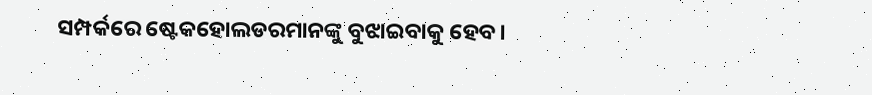ସମ୍ପର୍କରେ ଷ୍ଟେକହୋଲଡରମାନଙ୍କୁ ବୁଝାଇବାକୁ ହେବ।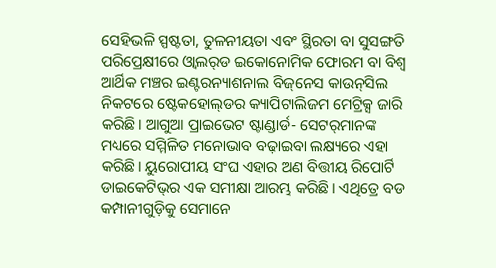ସେହିଭଳି ସ୍ପଷ୍ଟତା, ତୁଳନୀୟତା ଏବଂ ସ୍ଥିରତା ବା ସୁସଙ୍ଗତି ପରିପ୍ରେକ୍ଷୀରେ ଓ୍ବାଲର୍‌ଡ ଇକୋନୋମିକ ଫୋରମ ବା ବିଶ୍ୱ ଆର୍ଥିକ ମଞ୍ଚର ଇଣ୍ଟରନ୍ୟାଶନାଲ ବିଜ୍‌ନେସ କାଉନ୍‌ସିଲ ନିକଟରେ ଷ୍ଟେକହୋଲ୍‌ଡର କ୍ୟାପିଟାଲିଜମ ମେଟ୍ରିକ୍ସ ଜାରି କରିଛି। ଆଗୁଆ ପ୍ରାଇଭେଟ ଷ୍ଟାଣ୍ଡାର୍ଡ- ସେଟର୍‌ମାନଙ୍କ ମଧ୍ୟରେ ସମ୍ମିଳିତ ମନୋଭାବ ବଢ଼ାଇବା ଲକ୍ଷ୍ୟରେ ଏହା କରିଛି। ୟୁରୋପୀୟ ସଂଘ ଏହାର ଅଣ ବିତ୍ତୀୟ ରିପୋର୍ଟି ଡାଇକେଟିଭ୍‌ର ଏକ ସମୀକ୍ଷା ଆରମ୍ଭ କରିଛି। ଏଥିତ୍ରେ ବଡ କମ୍ପାନୀଗୁଡ଼ିକୁ ସେମାନେ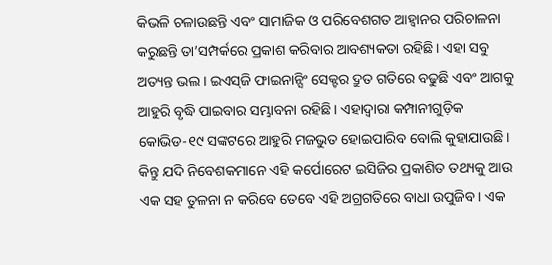କିଭଳି ଚଳାଉଛନ୍ତି ଏବଂ ସାମାଜିକ ଓ ପରିବେଶଗତ ଆହ୍ବାନର ପରିଚାଳନା କରୁଛନ୍ତି ତା’ସମ୍ପର୍କରେ ପ୍ରକାଶ କରିବାର ଆବଶ୍ୟକତା ରହିଛି। ଏହା ସବୁ ଅତ୍ୟନ୍ତ ଭଲ। ଇଏସ୍‌ଜି ଫାଇନାନ୍ସିଂ ସେକ୍ଟର ଦ୍ରୁତ ଗତିରେ ବଢୁଛି ଏବଂ ଆଗକୁ ଆହୁରି ବୃଦ୍ଧି ପାଇବାର ସମ୍ଭାବନା ରହିଛି। ଏହାଦ୍ୱାରା କମ୍ପାନୀଗୁଡ଼ିକ କୋଭିଡ-୧୯ ସଙ୍କଟରେ ଆହୁରି ମଜଭୁତ ହୋଇପାରିବ ବୋଲି କୁହାଯାଉଛି। କିନ୍ତୁ ଯଦି ନିବେଶକମାନେ ଏହି କର୍ପୋରେଟ ଇସିଜିର ପ୍ରକାଶିତ ତଥ୍ୟକୁ ଆଉ ଏକ ସହ ତୁଳନା ନ କରିବେ ତେବେ ଏହି ଅଗ୍ରଗତିରେ ବାଧା ଉପୁଜିବ। ଏକ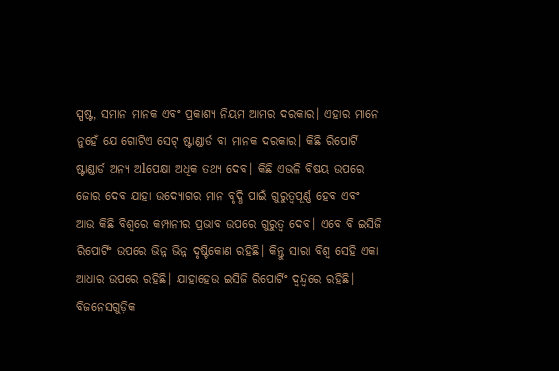ସ୍ପଷ୍ଟ, ସମାନ ମାନକ ଏବଂ ପ୍ରକାଶ୍ୟ ନିୟମ ଆମର ଦରକାର। ଏହାର ମାନେ ନୁହେଁ ଯେ ଗୋଟିଏ ସେଟ୍‌ ଷ୍ଟାଣ୍ଡାର୍ଡ ବା ମାନକ ଦରକାର। କିଛି ରିପୋର୍ଟି ଷ୍ଟାଣ୍ଡାର୍ଡ ଅନ୍ୟ ଅlପେକ୍ଷା ଅଧିକ ତଥ୍ୟ ଦେବ। କିଛି ଏଭଳି ବିଷୟ ଉପରେ ଜୋର ଦେବ ଯାହା ଉଦ୍ୟୋଗର ମାନ ବୃଦ୍ଧି ପାଇଁ ଗୁରୁତ୍ୱପୂର୍ଣ୍ଣ ହେବ ଏବଂ ଆଉ କିଛି ବିଶ୍ୱରେ କମ୍ପାନୀର ପ୍ରଭାବ ଉପରେ ଗୁରୁତ୍ୱ ଦେବ। ଏବେ ବି ଇସିଜି ରିପୋର୍ଟିଂ ଉପରେ ଭିନ୍ନ ଭିନ୍ନ ଦୃଷ୍ଟିକୋଣ ରହିଛି। କିନ୍ତୁ ସାରା ବିଶ୍ୱ ସେହି ଏକା ଆଧାର ଉପରେ ରହିଛି। ଯାହାହେଉ ଇସିଜି ରିପୋର୍ଟିଂ ଦ୍ୱନ୍ଦ୍ୱରେ ରହିଛି। ବିଜନେସଗୁଡ଼ିକ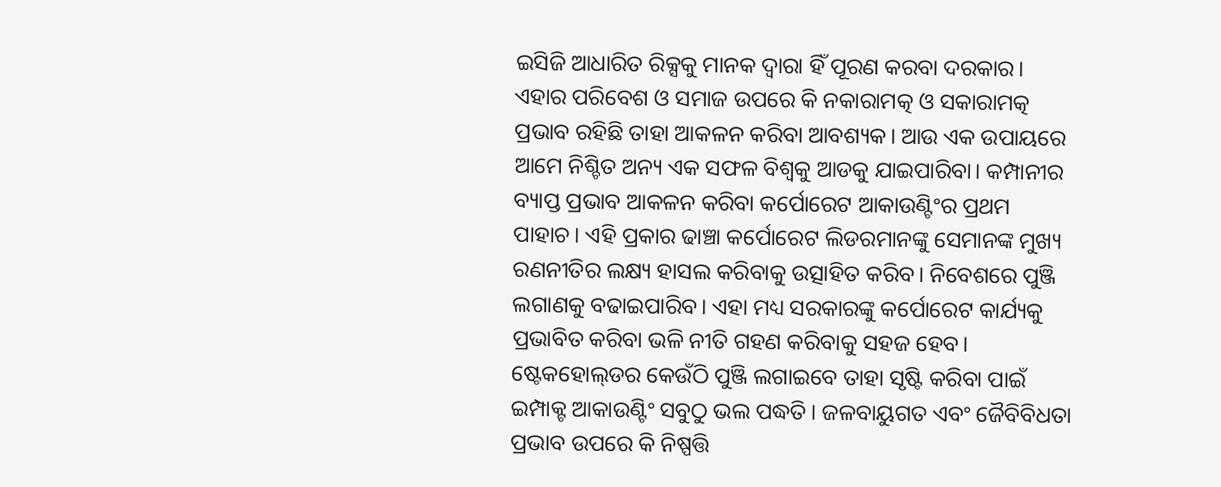ଇସିଜି ଆଧାରିତ ରିକ୍ସକୁ ମାନକ ଦ୍ୱାରା ହିଁ ପୂରଣ କରବା ଦରକାର। ଏହାର ପରିବେଶ ଓ ସମାଜ ଉପରେ କି ନକାରାମତ୍କ ଓ ସକାରାମତ୍କ ପ୍ରଭାବ ରହିଛି ତାହା ଆକଳନ କରିବା ଆବଶ୍ୟକ। ଆଉ ଏକ ଉପାୟରେ ଆମେ ନିଶ୍ଚିତ ଅନ୍ୟ ଏକ ସଫଳ ବିଶ୍ୱକୁ ଆଡକୁ ଯାଇପାରିବା। କମ୍ପାନୀର ବ୍ୟାପ୍ତ ପ୍ରଭାବ ଆକଳନ କରିବା କର୍ପୋରେଟ ଆକାଉଣ୍ଟିଂର ପ୍ରଥମ ପାହାଚ। ଏହି ପ୍ରକାର ଢାଞ୍ଚା କର୍ପୋରେଟ ଲିଡରମାନଙ୍କୁ ସେମାନଙ୍କ ମୁଖ୍ୟ ରଣନୀତିର ଲକ୍ଷ୍ୟ ହାସଲ କରିବାକୁ ଉତ୍ସାହିତ କରିବ। ନିବେଶରେ ପୁଞ୍ଜି ଲଗାଣକୁ ବଢାଇପାରିବ। ଏହା ମଧ୍ୟ ସରକାରଙ୍କୁ କର୍ପୋରେଟ କାର୍ଯ୍ୟକୁ ପ୍ରଭାବିତ କରିବା ଭଳି ନୀତି ଗହଣ କରିବାକୁ ସହଜ ହେବ। ଷ୍ଟେକହୋଲ୍‌ଡର କେଉଁଠି ପୁଞ୍ଜି ଲଗାଇବେ ତାହା ସୃଷ୍ଟି କରିବା ପାଇଁ ଇମ୍ପାକ୍ଟ ଆକାଉଣ୍ଟିଂ ସବୁଠୁ ଭଲ ପଦ୍ଧତି। ଜଳବାୟୁଗତ ଏବଂ ଜୈବିବିଧତା ପ୍ରଭାବ ଉପରେ କି ନିଷ୍ପତ୍ତି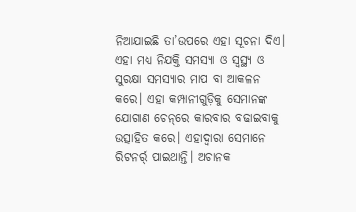ନିଆଯାଇଛି ତା’ଉପରେ ଏହା ସୂଚନା ଦିଏ। ଏହା ମଧ୍ୟ ନିଯକ୍ତି ସମସ୍ୟା ଓ ସ୍ବସ୍ଥ୍ୟ ଓ ସୁରକ୍ଷା ସମସ୍ୟାର ମାପ ବା ଆକଳନ କରେ। ଏହା କମ୍ପାନୀଗୁଡ଼ିକୁ ସେମାନଙ୍କ ଯୋଗାଣ ଚେନ୍‌ରେ କାରବାର ବଢାଇବାକୁ ଉତ୍ସାହିତ କରେ। ଏହାଦ୍ୱାରା ସେମାନେ ରିଟନର୍ର୍ ପାଇଥାନ୍ତି। ଅଚାନକ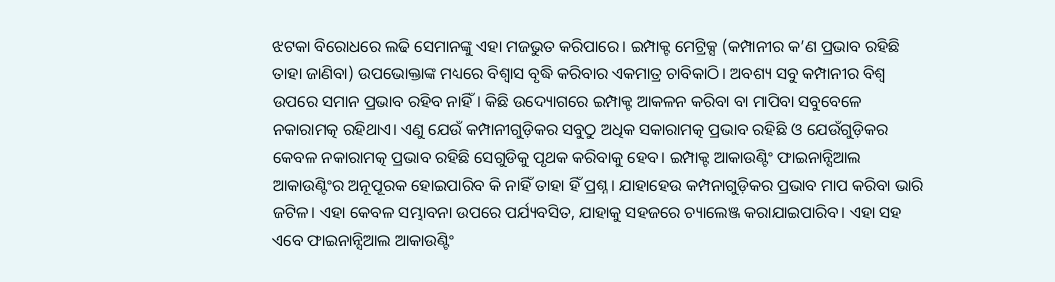ଝଟକା ବିରୋଧରେ ଲଢି ସେମାନଙ୍କୁ ଏହା ମଜଭୁତ କରିପାରେ। ଇମ୍ପାକ୍ଟ ମେଟ୍ରିକ୍ସ (କମ୍ପାନୀର କ’ଣ ପ୍ରଭାବ ରହିଛି ତାହା ଜାଣିବା) ଉପଭୋକ୍ତାଙ୍କ ମଧ୍ୟରେ ବିଶ୍ୱାସ ବୃଦ୍ଧି କରିବାର ଏକମାତ୍ର ଚାବିକାଠି। ଅବଶ୍ୟ ସବୁ କମ୍ପାନୀର ବିଶ୍ୱ ଉପରେ ସମାନ ପ୍ରଭାବ ରହିବ ନାହିଁ। କିଛି ଉଦ୍ୟୋଗରେ ଇମ୍ପାକ୍ଟ ଆକଳନ କରିବା ବା ମାପିବା ସବୁବେଳେ ନକାରାମତ୍କ ରହିଥାଏ। ଏଣୁ ଯେଉଁ କମ୍ପାନୀଗୁଡ଼ିକର ସବୁଠୁ ଅଧିକ ସକାରାମତ୍କ ପ୍ରଭାବ ରହିଛି ଓ ଯେଉଁଗୁଡ଼ିକର କେବଳ ନକାରାମତ୍କ ପ୍ରଭାବ ରହିଛି ସେଗୁଡିକୁ ପୃଥକ କରିବାକୁ ହେବ। ଇମ୍ପାକ୍ଟ ଆକାଉଣ୍ଟିଂ ଫାଇନାନ୍ସିଆଲ ଆକାଉଣ୍ଟିଂର ଅନୂପୂରକ ହୋଇପାରିବ କି ନାହିଁ ତାହା ହିଁ ପ୍ରଶ୍ନ। ଯାହାହେଉ କମ୍ପନାଗୁଡ଼ିକର ପ୍ରଭାବ ମାପ କରିବା ଭାରି ଜଟିଳ। ଏହା କେବଳ ସମ୍ଭାବନା ଉପରେ ପର୍ଯ୍ୟବସିତ, ଯାହାକୁ ସହଜରେ ଚ୍ୟାଲେଞ୍ଜ କରାଯାଇପାରିବ। ଏହା ସହ ଏବେ ଫାଇନାନ୍ସିଆଲ ଆକାଉଣ୍ଟିଂ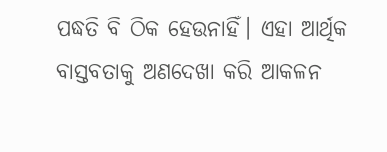ପଦ୍ଧତି ବି ଠିକ ହେଉନାହିଁ। ଏହା ଆର୍ଥିକ ବାସ୍ତବତାକୁ ଅଣଦେଖା କରି ଆକଳନ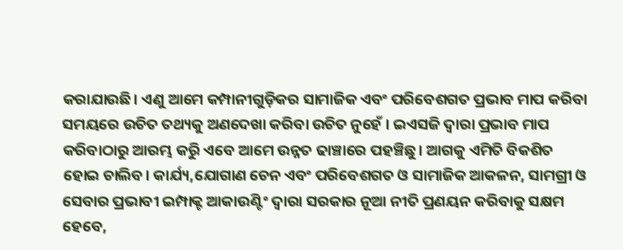କରାଯାଉଛି। ଏଣୁ ଆମେ କମ୍ପାନୀଗୁଡ଼ିକର ସାମାଜିକ ଏବଂ ପରିବେଶଗତ ପ୍ରଭାବ ମାପ କରିବା ସମୟରେ ଉଚିତ ତଥ୍ୟକୁ ଅଣଦେଖା କରିବା ଉଚିତ ନୁହେଁ । ଇଏସଜି ଦ୍ୱାରା ପ୍ରଭାବ ମାପ କରିବାଠାରୁ ଆରମ୍ଭ କରିୁ ଏବେ ଆମେ ଉନ୍ନତ ଢାଞ୍ଚାରେ ପହଞ୍ଚିଛୁ। ଆଗକୁ ଏମିତି ବିକଶିତ ହୋଇ ଚାଲିବ। କାର୍ଯ୍ୟ,ଯୋଗାଣ ଚେନ ଏବଂ ପରିବେଶଗତ ଓ ସାମାଜିକ ଆକଳନ, ସାମଗ୍ରୀ ଓ ସେବାର ପ୍ରଭାବୀ ଇମ୍ପାକ୍ଟ ଆକାଉଣ୍ଟିଂ ଦ୍ୱାରା ସରକାର ନୂଆ ନୀତି ପ୍ରଣୟନ କରିବାକୁ ସକ୍ଷମ ହେବେ,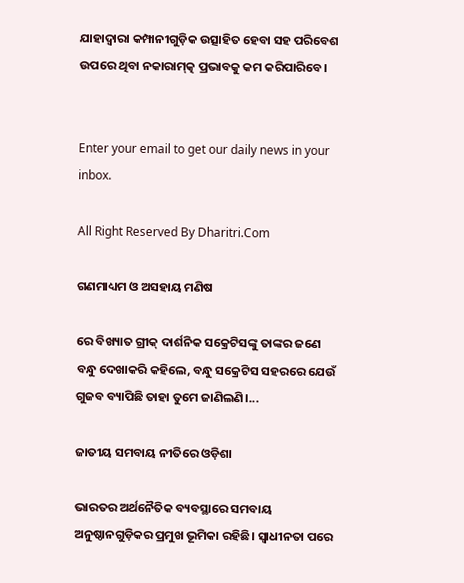ଯାହାଦ୍ୱାରା କମ୍ପାନୀଗୁଡ଼ିକ ଉତ୍ସାହିତ ହେବା ସହ ପରିବେଶ ଉପରେ ଥିବା ନକାରାମ୍‌ତ୍କ ପ୍ରଭାବକୁ କମ କରିପାରିବେ।


Enter your email to get our daily news in your inbox.

All Right Reserved By Dharitri.Com

ଗଣମାଧ୍ୟମ ଓ ଅସହାୟ ମଣିଷ

ରେ ବିଖ୍ୟାତ ଗ୍ରୀକ୍‌ ଦାର୍ଶନିକ ସକ୍ରେଟିସଙ୍କୁ ତାଙ୍କର ଜଣେ ବନ୍ଧୁ ଦେଖାକରି କହିଲେ, ବନ୍ଧୁ ସକ୍ରେଟିସ ସହରରେ ଯେଉଁ ଗୁଜବ ବ୍ୟାପିଛି ତାହା ତୁମେ ଜାଣିଲଣି।...

ଜାତୀୟ ସମବାୟ ନୀତିରେ ଓଡ଼ିଶା

ଭାରତର ଅର୍ଥନୈତିକ ବ୍ୟବସ୍ଥାରେ ସମବାୟ ଅନୁଷ୍ଠାନଗୁଡ଼ିକର ପ୍ରମୁଖ ଭୂମିକା ରହିଛି। ସ୍ବାଧୀନତା ପରେ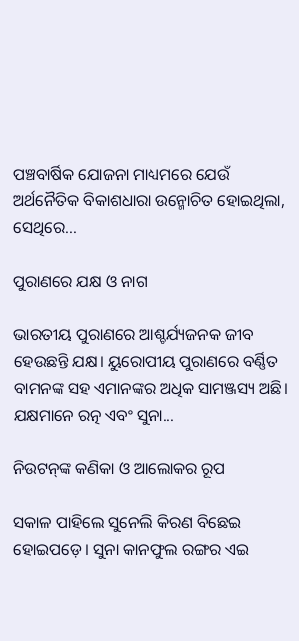ପଞ୍ଚବାର୍ଷିକ ଯୋଜନା ମାଧ୍ୟମରେ ଯେଉଁ ଅର୍ଥନୈତିକ ବିକାଶଧାରା ଉନ୍ମୋଚିତ ହୋଇଥିଲା, ସେଥିରେ...

ପୁରାଣରେ ଯକ୍ଷ ଓ ନାଗ

ଭାରତୀୟ ପୁରାଣରେ ଆଶ୍ଚର୍ଯ୍ୟଜନକ ଜୀବ ହେଉଛନ୍ତି ଯକ୍ଷ। ୟୁରୋପୀୟ ପୁରାଣରେ ବର୍ଣ୍ଣିତ ବାମନଙ୍କ ସହ ଏମାନଙ୍କର ଅଧିକ ସାମଞ୍ଜସ୍ୟ ଅଛି। ଯକ୍ଷମାନେ ରତ୍ନ ଏବଂ ସୁନା...

ନିଉଟନ୍‌ଙ୍କ କଣିକା ଓ ଆଲୋକର ରୂପ

ସକାଳ ପାହିଲେ ସୁନେଲି କିରଣ ବିଛେଇ ହୋଇପଡ଼େ। ସୁନା କାନଫୁଲ ରଙ୍ଗର ଏଇ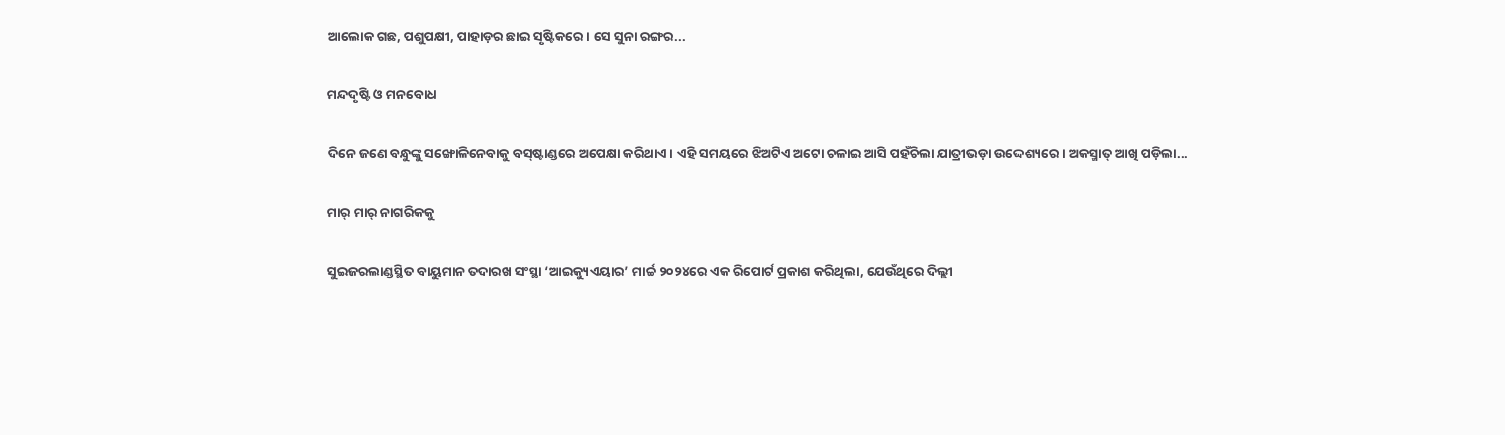ଆଲୋକ ଗଛ, ପଶୁପକ୍ଷୀ, ପାହାଡ଼ର ଛାଇ ସୃଷ୍ଟିକରେ। ସେ ସୁନା ରଙ୍ଗର...

ମନ୍ଦଦୃଷ୍ଟି ଓ ମନବୋଧ

ଦିନେ ଜଣେ ବନ୍ଧୁଙ୍କୁ ସଙ୍ଖୋଳିନେବାକୁ ବସ୍‌ଷ୍ଟାଣ୍ଡରେ ଅପେକ୍ଷା କରିଥାଏ। ଏହି ସମୟରେ ଝିଅଟିଏ ଅଟୋ ଚଳାଇ ଆସି ପହଁଚିଲା ଯାତ୍ରୀଭଡ଼ା ଉଦ୍ଦେଶ୍ୟରେ। ଅକସ୍ମାତ୍‌ ଆଖି ପଡ଼ିଲା...

ମାର୍‌ ମାର୍‌ ନାଗରିକକୁ

ସୁଇଜରଲାଣ୍ଡସ୍ଥିତ ବାୟୁମାନ ତଦାରଖ ସଂସ୍ଥା ‘ଆଇକ୍ୟୁଏୟାର’ ମାର୍ଚ୍ଚ ୨୦୨୪ରେ ଏକ ରିପୋର୍ଟ ପ୍ରକାଶ କରିଥିଲା, ଯେଉଁଥିରେ ଦିଲ୍ଲୀ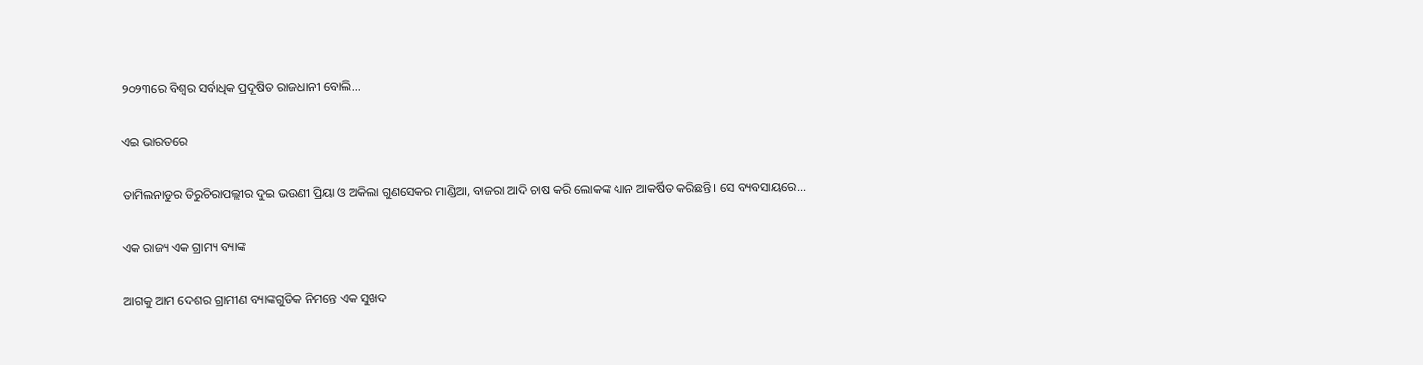୨୦୨୩ରେ ବିଶ୍ୱର ସର୍ବାଧିକ ପ୍ରଦୂଷିତ ରାଜଧାନୀ ବୋଲି...

ଏଇ ଭାରତରେ

ତାମିଲନାଡୁର ତିରୁଚିରାପଲ୍ଲୀର ଦୁଇ ଭଉଣୀ ପ୍ରିୟା ଓ ଅକିଲା ଗୁଣସେକର ମାଣ୍ଡିଆ, ବାଜରା ଆଦି ଚାଷ କରି ଲୋକଙ୍କ ଧ୍ୟାନ ଆକର୍ଷିତ କରିଛନ୍ତି। ସେ ବ୍ୟବସାୟରେ...

ଏକ ରାଜ୍ୟ ଏକ ଗ୍ରାମ୍ୟ ବ୍ୟାଙ୍କ

ଆଗକୁ ଆମ ଦେଶର ଗ୍ରାମୀଣ ବ୍ୟାଙ୍କଗୁଡିକ ନିମନ୍ତେ ଏକ ସୁଖଦ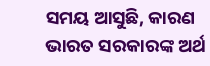ସମୟ ଆସୁଛି, କାରଣ ଭାରତ ସରକାରଙ୍କ ଅର୍ଥ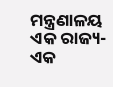ମନ୍ତ୍ରଣାଳୟ ଏକ ରାଜ୍ୟ- ଏକ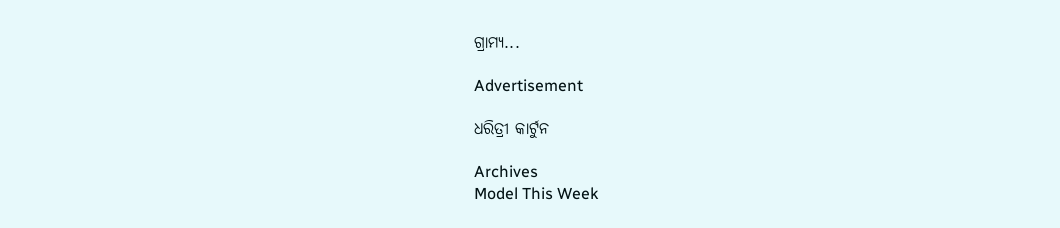ଗ୍ରାମ୍ୟ...

Advertisement

ଧରିତ୍ରୀ କାର୍ଟୁନ

Archives
Model This Week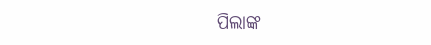ପିଲାଙ୍କ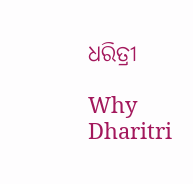ଧରିତ୍ରୀ

Why Dharitri